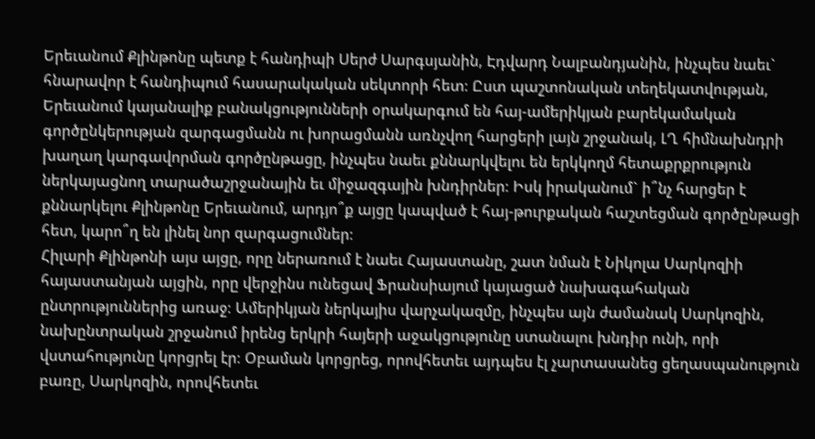Երեւանում Քլինթոնը պետք է հանդիպի Սերժ Սարգսյանին, Էդվարդ Նալբանդյանին, ինչպես նաեւ` հնարավոր է հանդիպում հասարակական սեկտորի հետ։ Ըստ պաշտոնական տեղեկատվության, Երեւանում կայանալիք բանակցությունների օրակարգում են հայ-ամերիկյան բարեկամական գործընկերության զարգացմանն ու խորացմանն առնչվող հարցերի լայն շրջանակ, ԼՂ հիմնախնդրի խաղաղ կարգավորման գործընթացը, ինչպես նաեւ քննարկվելու են երկկողմ հետաքրքրություն ներկայացնող տարածաշրջանային եւ միջազգային խնդիրներ։ Իսկ իրականում` ի՞նչ հարցեր է քննարկելու Քլինթոնը Երեւանում, արդյո՞ք այցը կապված է հայ-թուրքական հաշտեցման գործընթացի հետ, կարո՞ղ են լինել նոր զարգացումներ։
Հիլարի Քլինթոնի այս այցը, որը ներառում է նաեւ Հայաստանը, շատ նման է Նիկոլա Սարկոզիի հայաստանյան այցին, որը վերջինս ունեցավ Ֆրանսիայում կայացած նախագահական ընտրություններից առաջ։ Ամերիկյան ներկայիս վարչակազմը, ինչպես այն ժամանակ Սարկոզին, նախընտրական շրջանում իրենց երկրի հայերի աջակցությունը ստանալու խնդիր ունի, որի վստահությունը կորցրել էր։ Օբաման կորցրեց, որովհետեւ այդպես էլ չարտասանեց ցեղասպանություն բառը, Սարկոզին, որովհետեւ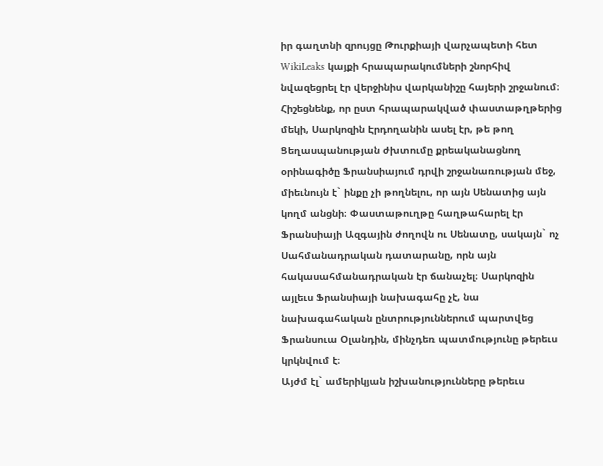իր գաղտնի զրույցը Թուրքիայի վարչապետի հետ WikiLeaks կայքի հրապարակումների շնորհիվ նվազեցրել էր վերջինիս վարկանիշը հայերի շրջանում։
Հիշեցնենք, որ ըստ հրապարակված փաստաթղթերից մեկի, Սարկոզին Էրդողանին ասել էր, թե թող Ցեղասպանության ժխտումը քրեականացնող օրինագիծը Ֆրանսիայում դրվի շրջանառության մեջ, միեւնույն է` ինքը չի թողնելու, որ այն Սենատից այն կողմ անցնի։ Փաստաթուղթը հաղթահարել էր Ֆրանսիայի Ազգային ժողովն ու Սենատը, սակայն` ոչ Սահմանադրական դատարանը, որն այն հակասահմանադրական էր ճանաչել։ Սարկոզին այլեւս Ֆրանսիայի նախագահը չէ, նա նախագահական ընտրություններում պարտվեց Ֆրանսուա Օլանդին, մինչդեռ պատմությունը թերեւս կրկնվում է։
Այժմ էլ` ամերիկյան իշխանությունները թերեւս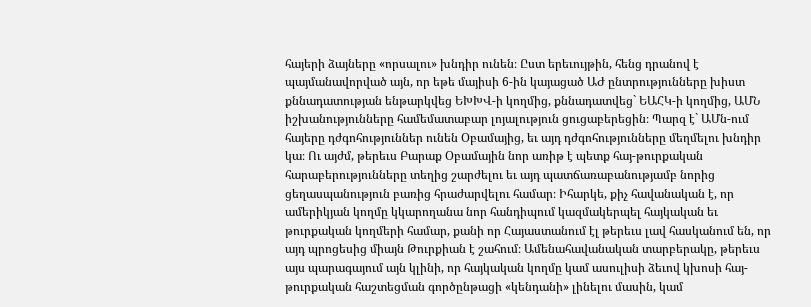հայերի ձայները «որսալու» խնդիր ունեն։ Ըստ երեւույթին, հենց դրանով է պայմանավորված այն, որ եթե մայիսի 6-ին կայացած ԱԺ ընտրությունները խիստ քննադատության ենթարկվեց ԵԽԽՎ-ի կողմից, քննադատվեց` ԵԱՀԿ-ի կողմից, ԱՄՆ իշխանությունները համեմատաբար լոյալություն ցուցաբերեցին։ Պարզ է` ԱՄն-ում հայերը դժգոհություններ ունեն Օբամայից, եւ այդ դժգոհությունները մեղմելու խնդիր կա։ Ու այժմ, թերեւս Բարաք Օբամային նոր առիթ է պետք հայ-թուրքական հարաբերությունները տեղից շարժելու եւ այդ պատճառաբանությամբ նորից ցեղասպանություն բառից հրաժարվելու համար։ Իհարկե, քիչ հավանական է, որ ամերիկյան կողմը կկարողանա նոր հանդիպում կազմակերպել հայկական եւ թուրքական կողմերի համար, քանի որ Հայաստանում էլ թերեւս լավ հասկանում են, որ այդ պրոցեսից միայն Թուրքիան է շահում։ Ամենահավանական տարբերակը, թերեւս այս պարագայում այն կլինի, որ հայկական կողմը կամ ասուլիսի ձեւով կխոսի հայ-թուրքական հաշտեցման գործընթացի «կենդանի» լինելու մասին, կամ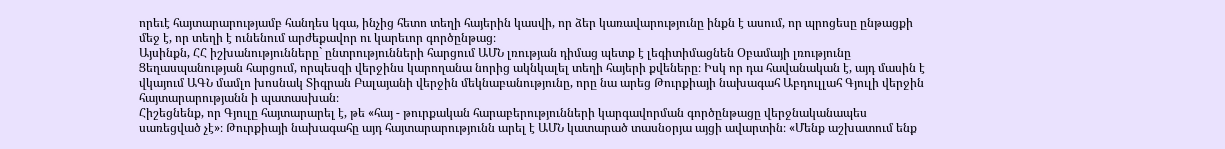որեւէ հայտարարությամբ հանդես կգա, ինչից հետո տեղի հայերին կասվի, որ ձեր կառավարությունը ինքն է ասում, որ պրոցեսը ընթացքի մեջ է, որ տեղի է ունենում արժեքավոր ու կարեւոր գործընթաց։
Այսինքն, ՀՀ իշխանությունները` ընտրությունների հարցում ԱՄՆ լռության դիմաց պետք է լեգիտիմացնեն Օբամայի լռությունը Ցեղասպանության հարցում, որպեսզի վերջինս կարողանա նորից ակնկալել տեղի հայերի քվեները։ Իսկ որ դա հավանական է, այդ մասին է վկայում ԱԳՆ մամլո խոսնակ Տիգրան Բալայանի վերջին մեկնաբանությունը, որը նա արեց Թուրքիայի նախագահ Աբդուլլահ Գյուլի վերջին հայտարարությանն ի պատասխան։
Հիշեցնենք, որ Գյուլը հայտարարել է, թե «հայ - թուրքական հարաբերությունների կարգավորման գործընթացը վերջնականապես սառեցված չէ»։ Թուրքիայի նախագահը այդ հայտարարությունն արել է ԱՄՆ կատարած տասնօրյա այցի ավարտին։ «Մենք աշխատում ենք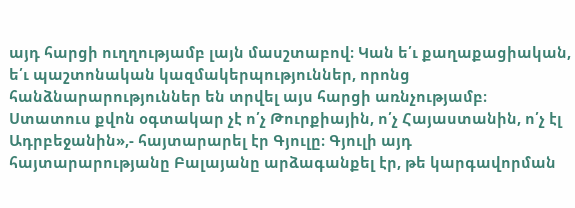այդ հարցի ուղղությամբ լայն մասշտաբով։ Կան ե՛ւ քաղաքացիական, ե՛ւ պաշտոնական կազմակերպություններ, որոնց հանձնարարություններ են տրվել այս հարցի առնչությամբ։ Ստատուս քվոն օգտակար չէ ո՛չ Թուրքիային, ո՛չ Հայաստանին, ո՛չ էլ Ադրբեջանին»,- հայտարարել էր Գյուլը։ Գյուլի այդ հայտարարությանը Բալայանը արձագանքել էր, թե կարգավորման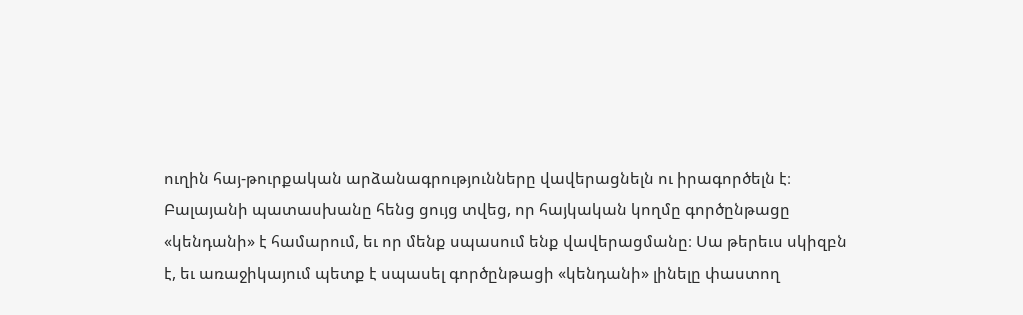ուղին հայ-թուրքական արձանագրությունները վավերացնելն ու իրագործելն է։ Բալայանի պատասխանը հենց ցույց տվեց, որ հայկական կողմը գործընթացը «կենդանի» է համարում, եւ որ մենք սպասում ենք վավերացմանը։ Սա թերեւս սկիզբն է, եւ առաջիկայում պետք է սպասել գործընթացի «կենդանի» լինելը փաստող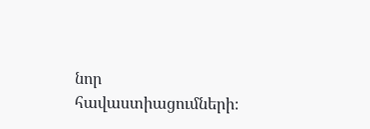նոր հավաստիացումների։